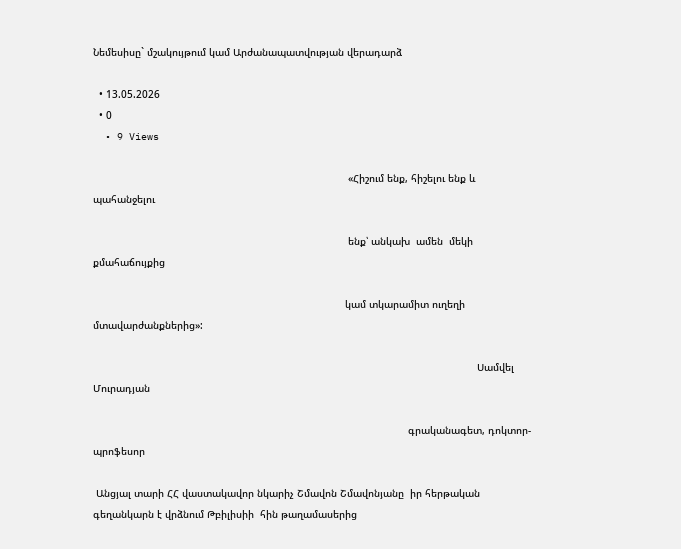Նեմեսիսը` մշակույթում կամ Արժանապատվության վերադարձ

  • 13.05.2026
  • 0
  • 9 Views

                                                                                     «Հիշում ենք, հիշելու ենք և պահանջելու

                                                                                     ենք՝ անկախ  ամեն  մեկի քմահաճույքից

                                                                                    կամ տկարամիտ ուղեղի մտավարժանքներից»:

                                                                                                                                Սամվել Մուրադյան

                                                                                                         գրականագետ, դոկտոր-պրոֆեսոր

 Անցյալ տարի ՀՀ վաստակավոր նկարիչ Շմավոն Շմավոնյանը  իր հերթական գեղանկարն է վրձնում Թբիլիսիի  հին թաղամասերից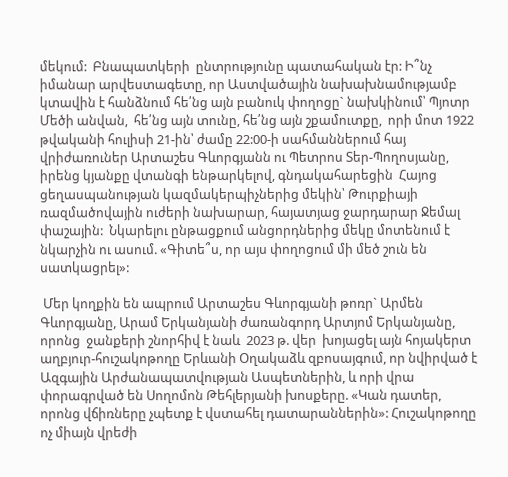մեկում:  Բնապատկերի  ընտրությունը պատահական էր: Ի՞նչ իմանար արվեստագետը, որ Աստվածային նախախնամությամբ կտավին է հանձնում հե՛նց այն բանուկ փողոցը` նախկինում՝ Պյոտր Մեծի անվան,  հե՛նց այն տունը, հե՛նց այն շքամուտքը,  որի մոտ 1922 թվականի հուլիսի 21-ին՝ ժամը 22:00-ի սահմաններում հայ վրիժառուներ Արտաշես Գևորգյանն ու Պետրոս Տեր-Պողոսյանը, իրենց կյանքը վտանգի ենթարկելով, գնդակահարեցին  Հայոց ցեղասպանության կազմակերպիչներից մեկին՝ Թուրքիայի ռազմածովային ուժերի նախարար, հայատյաց ջարդարար Ջեմալ  փաշային:  Նկարելու ընթացքում անցորդներից մեկը մոտենում է նկարչին ու ասում. «Գիտե՞ս, որ այս փողոցում մի մեծ շուն են սատկացրել»:

 Մեր կողքին են ապրում Արտաշես Գևորգյանի թոռր` Արմեն Գևորգյանը, Արամ Երկանյանի ժառանգորդ Արտյոմ Երկանյանը, որոնց  ջանքերի շնորհիվ է նաև  2023 թ. վեր  խոյացել այն հոյակերտ աղբյուր-հուշակոթողը Երևանի Օղակաձև զբոսայգում, որ նվիրված է  Ազգային Արժանապատվության Ասպետներին, և որի վրա փորագրված են Սողոմոն Թեհլերյանի խոսքերը. «Կան դատեր, որոնց վճիռները չպետք է վստահել դատարաններին»: Հուշակոթողը ոչ միայն վրեժի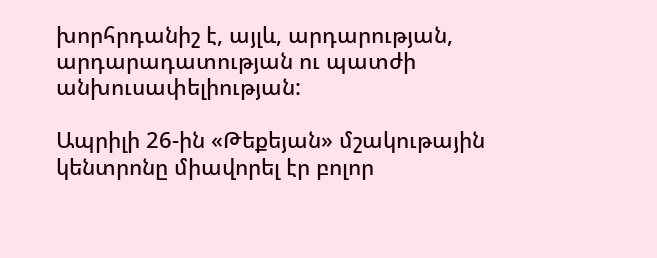խորհրդանիշ է, այլև, արդարության, արդարադատության ու պատժի անխուսափելիության:

Ապրիլի 26-ին «Թեքեյան» մշակութային կենտրոնը միավորել էր բոլոր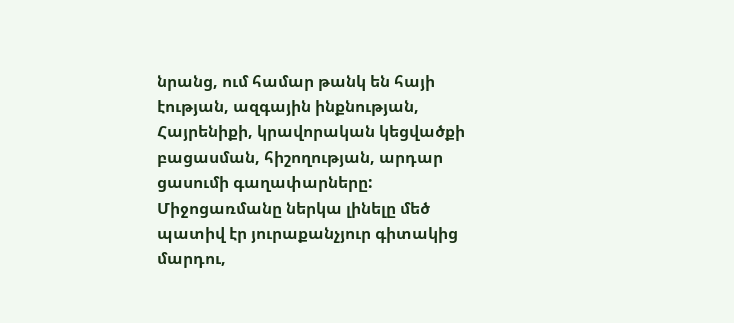նրանց, ում համար թանկ են հայի էության, ազգային ինքնության, Հայրենիքի, կրավորական կեցվածքի բացասման, հիշողության, արդար ցասումի գաղափարները: Միջոցառմանը ներկա լինելը մեծ պատիվ էր յուրաքանչյուր գիտակից մարդու,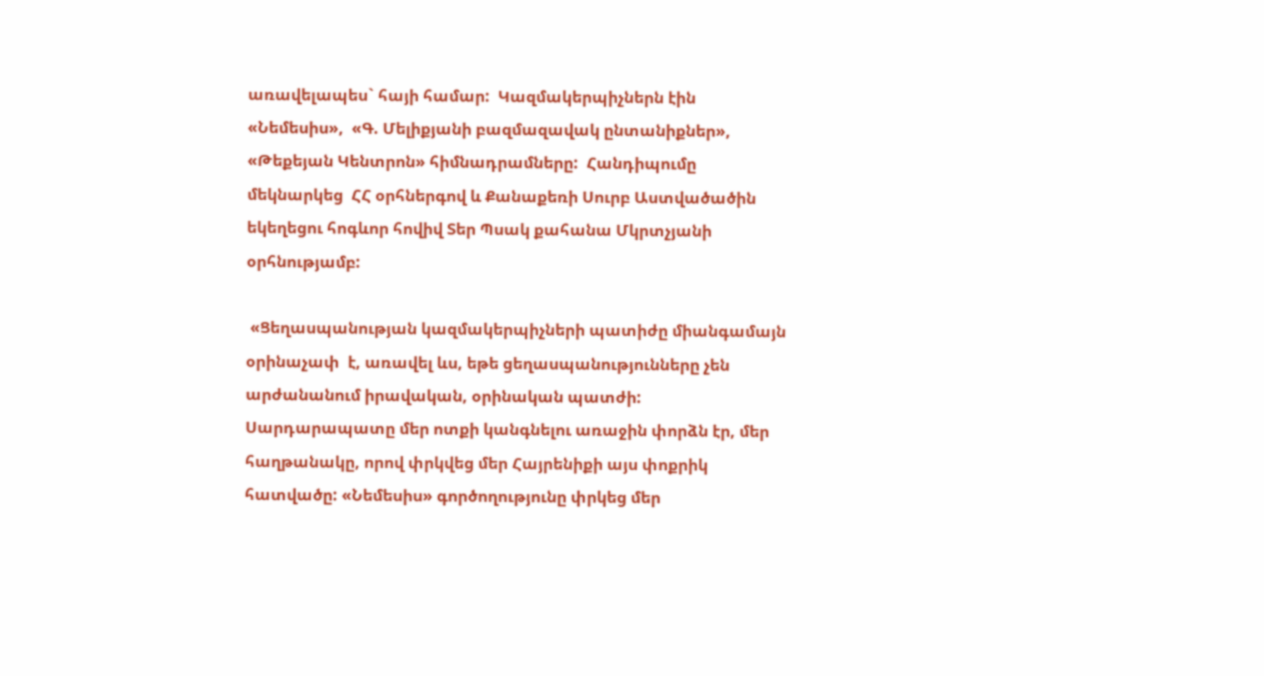առավելապես` հայի համար:  Կազմակերպիչներն էին  «Նեմեսիս»,  «Գ. Մելիքյանի բազմազավակ ընտանիքներ», «Թեքեյան Կենտրոն» հիմնադրամները:  Հանդիպումը մեկնարկեց  ՀՀ օրհներգով և Քանաքեռի Սուրբ Աստվածածին եկեղեցու հոգևոր հովիվ Տեր Պսակ քահանա Մկրտչյանի օրհնությամբ:

 «Ցեղասպանության կազմակերպիչների պատիժը միանգամայն  օրինաչափ  է, առավել ևս, եթե ցեղասպանությունները չեն արժանանում իրավական, օրինական պատժի: Սարդարապատը մեր ոտքի կանգնելու առաջին փորձն էր, մեր հաղթանակը, որով փրկվեց մեր Հայրենիքի այս փոքրիկ  հատվածը: «Նեմեսիս» գործողությունը փրկեց մեր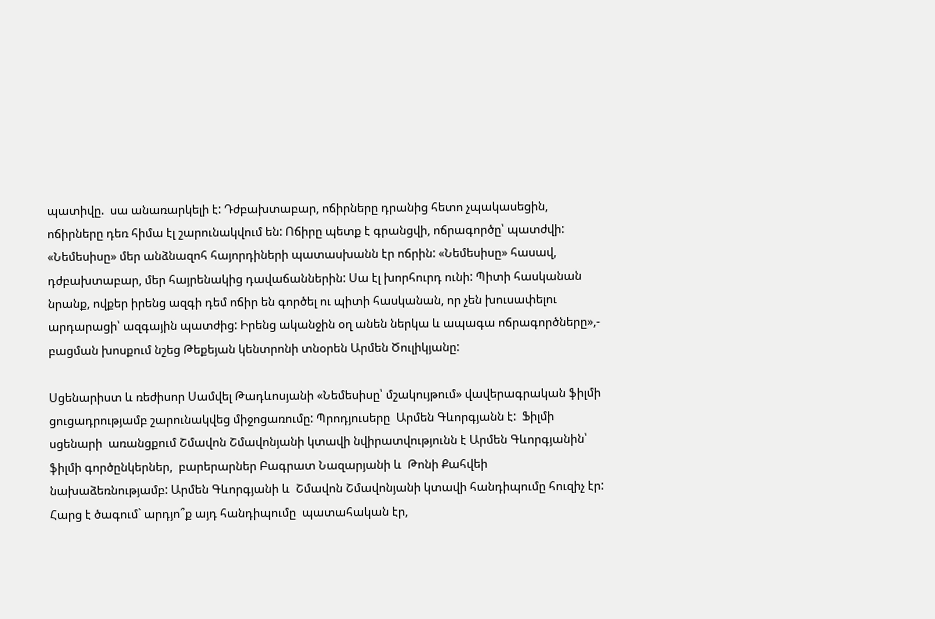պատիվը.  սա անառարկելի է: Դժբախտաբար, ոճիրները դրանից հետո չպակասեցին, ոճիրները դեռ հիմա էլ շարունակվում են: Ոճիրը պետք է գրանցվի, ոճրագործը՝ պատժվի: «Նեմեսիսը» մեր անձնազոհ հայորդիների պատասխանն էր ոճրին: «Նեմեսիսը» հասավ, դժբախտաբար, մեր հայրենակից դավաճաններին: Սա էլ խորհուրդ ունի: Պիտի հասկանան նրանք, ովքեր իրենց ազգի դեմ ոճիր են գործել ու պիտի հասկանան, որ չեն խուսափելու արդարացի՝ ազգային պատժից: Իրենց ականջին օղ անեն ներկա և ապագա ոճրագործները»,- բացման խոսքում նշեց Թեքեյան կենտրոնի տնօրեն Արմեն Ծուլիկյանը:

Սցենարիստ և ռեժիսոր Սամվել Թադևոսյանի «Նեմեսիսը՝ մշակույթում» վավերագրական ֆիլմի ցուցադրությամբ շարունակվեց միջոցառումը: Պրոդյուսերը  Արմեն Գևորգյանն է:  Ֆիլմի սցենարի  առանցքում Շմավոն Շմավոնյանի կտավի նվիրատվությունն է Արմեն Գևորգյանին՝ ֆիլմի գործընկերներ,  բարերարներ Բագրատ Նազարյանի և  Թոնի Քահվեի նախաձեռնությամբ: Արմեն Գևորգյանի և  Շմավոն Շմավոնյանի կտավի հանդիպումը հուզիչ էր: Հարց է ծագում` արդյո՞ք այդ հանդիպումը  պատահական էր,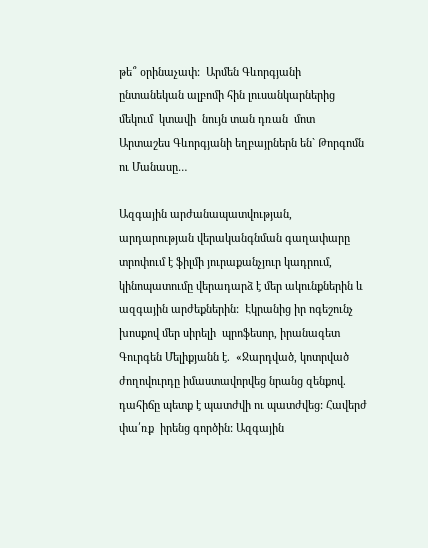թե՞ օրինաչափ:  Արմեն Գևորգյանի ընտանեկան ալբոմի հին լուսանկարներից մեկում  կտավի  նույն տան դռան  մոտ Արտաշես Գևորգյանի եղբայրներն են` Թորգոմն ու Մանասը…

Ազգային արժանապատվության, արդարության վերականգնման գաղափարը տրոփում է ֆիլմի յուրաքանչյուր կադրում, կինոպատումը վերադարձ է մեր ակունքներին և ազգային արժեքներին:  Էկրանից իր ոգեշունչ խոսքով մեր սիրելի  պրոֆեսոր, իրանագետ Գուրգեն Մելիքյանն է.  «Ջարդված, կոտրված ժողովուրդը իմաստավորվեց նրանց զենքով. դահիճը պետք է պատժվի ու պատժվեց: Հավերժ փա՛ռք  իրենց գործին: Ազգային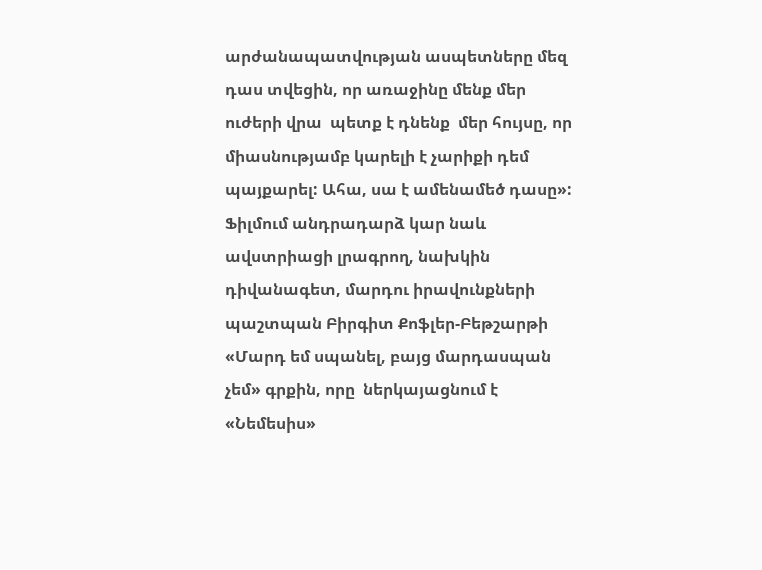արժանապատվության ասպետները մեզ դաս տվեցին, որ առաջինը մենք մեր ուժերի վրա  պետք է դնենք  մեր հույսը, որ միասնությամբ կարելի է չարիքի դեմ պայքարել: Ահա, սա է ամենամեծ դասը»:  Ֆիլմում անդրադարձ կար նաև ավստրիացի լրագրող, նախկին դիվանագետ, մարդու իրավունքների պաշտպան Բիրգիտ Քոֆլեր-Բեթշարթի «Մարդ եմ սպանել, բայց մարդասպան չեմ» գրքին, որը  ներկայացնում է «Նեմեսիս»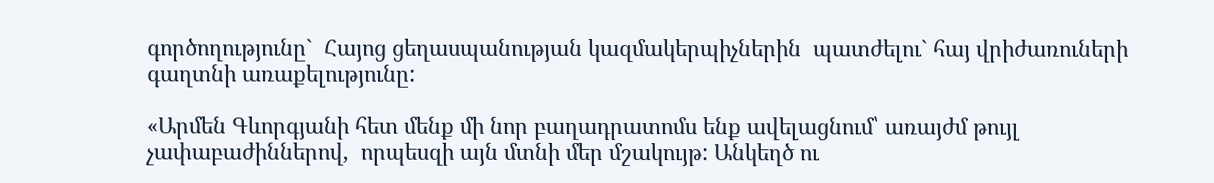գործողությունը`  Հայոց ցեղասպանության կազմակերպիչներին  պատժելու` հայ վրիժառուների գաղտնի առաքելությունը:

«Արմեն Գևորգյանի հետ մենք մի նոր բաղադրատոմս ենք ավելացնում՝ առայժմ թույլ չափաբաժիններով,  որպեսզի այն մտնի մեր մշակույթ: Անկեղծ ու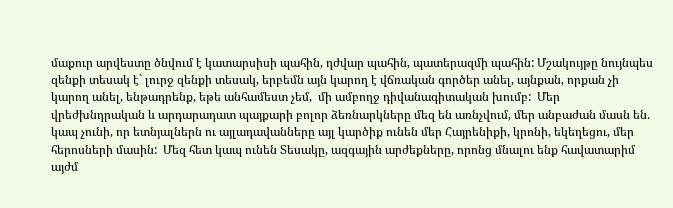մաքուր արվեստը ծնվում է կատարսիսի պահին, դժվար պահին, պատերազմի պահին: Մշակույթը նույնպես զենքի տեսակ է` լուրջ զենքի տեսակ, երբեմն այն կարող է վճռական գործեր անել, այնքան, որքան չի կարող անել, ենթադրենք, եթե անհամեստ չեմ,  մի ամբողջ դիվանագիտական խումբ:  Մեր վրեժխնդրական և արդարադատ պայքարի բոլոր ձեռնարկները մեզ են առնչվում, մեր անբաժան մասն են.  կապ չունի, որ ետնյալներն ու այլադավանները այլ կարծիք ունեն մեր Հայրենիքի, կրոնի, եկեղեցու, մեր հերոսների մասին:  Մեզ հետ կապ ունեն Տեսակը, ազգային արժեքները, որոնց մնալու ենք հավատարիմ այժմ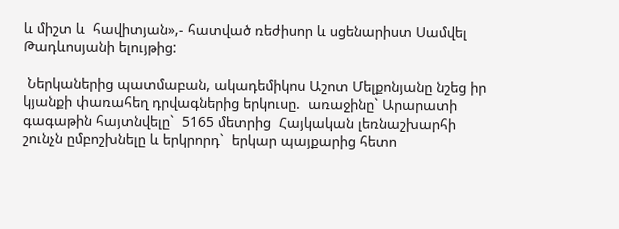և միշտ և  հավիտյան»,- հատված ռեժիսոր և սցենարիստ Սամվել Թադևոսյանի ելույթից:

 Ներկաներից պատմաբան, ակադեմիկոս Աշոտ Մելքոնյանը նշեց իր կյանքի փառահեղ դրվագներից երկուսը.  առաջինը` Արարատի գագաթին հայտնվելը`  5165 մետրից  Հայկական լեռնաշխարհի շունչն ըմբոշխնելը և երկրորդ`  երկար պայքարից հետո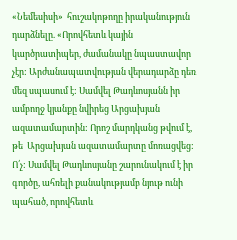«Նեմեսիսի»  հուշակոթողը իրականություն դարձնելը. «Որովհետև կային կարծրատիպեր, ժամանակը նպաստավոր չէր: Արժանապատվության վերադարձը դեռ մեզ սպասում է: Սամվել Թադևոսյանն իր ամբողջ կյանքը նվիրեց Արցախյան ազատամարտին: Որոշ մարդկանց թվում է, թե  Արցախյան ազատամարտը մոռացվեց:  Ո՛չ: Սամվել Թադևոսյանը շարունակում է իր գործը, ահռելի քանակությամբ նյութ ունի պահած, որովհետև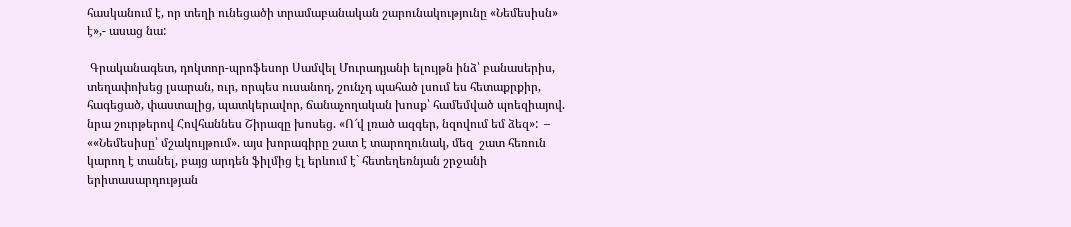հասկանում է, որ տեղի ունեցածի տրամաբանական շարունակությունը «Նեմեսիսն» է»,- ասաց նա:

 Գրականագետ, դոկտոր-պրոֆեսոր Սամվել Մուրադյանի ելույթն ինձ՝ բանասերիս, տեղափոխեց լսարան, ուր, որպես ուսանող, շունչդ պահած լսում ես հետաքրքիր, հագեցած, փաստալից, պատկերավոր, ճանաչողական խոսք՝ համեմված պոեզիայով. նրա շուրթերով Հովհաննես Շիրազը խոսեց. «Ո՜վ լռած ազգեր, նզովում եմ ձեզ»:  – ««Նեմեսիսը՝ մշակույթում». այս խորագիրը շատ է տարողունակ, մեզ  շատ հեռուն կարող է տանել, բայց արդեն ֆիլմից էլ երևում է` հետեղեռնյան շրջանի երիտասարդության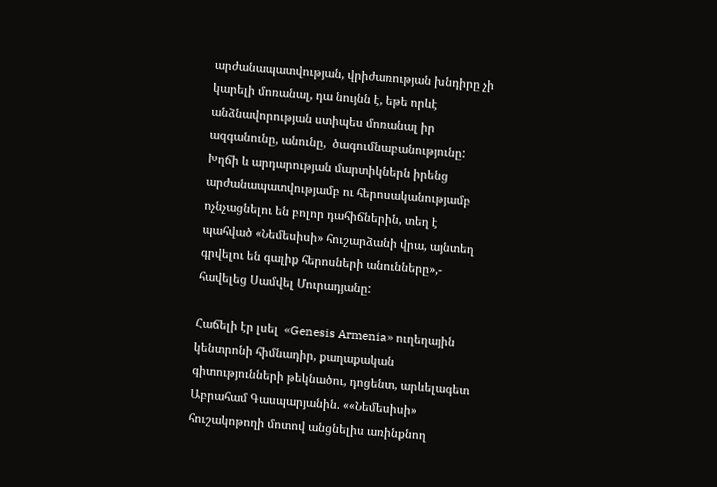արժանապատվության, վրիժառության խնդիրը չի կարելի մոռանալ, դա նույնն է, եթե որևէ անձնավորության ստիպես մոռանալ իր ազգանունը, անունը,  ծագումնաբանությունը: Խղճի և արդարության մարտիկներն իրենց արժանապատվությամբ ու հերոսականությամբ ոչնչացնելու են բոլոր դահիճներին, տեղ է պահված «Նեմեսիսի» հուշարձանի վրա, այնտեղ գրվելու են գալիք հերոսների անունները»,- հավելեց Սամվել Մուրադյանը:

Հաճելի էր լսել  «Genesis Armenia» ուղեղային կենտրոնի հիմնադիր, քաղաքական գիտությունների թեկնածու, դոցենտ, արևելագետ Աբրահամ Գասպարյանին. ««Նեմեսիսի» հուշակոթողի մոտով անցնելիս առինքնող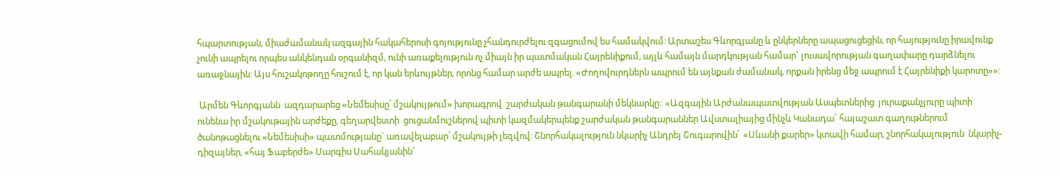հպարտության, միաժամանակ ազգային հակահերոսի գոյությունը չհանդուրժելու զգացումով ես համակվում: Արտաշես Գևորգյանը և ընկերները ապացուցեցին, որ հայությունը իրավունք չունի ապրելու որպես անկենդան օրգանիզմ, ունի առաքելություն ոչ միայն իր պատմական Հայրենիքում, այլև համայն մարդկության համար` լուսավորության գաղափարը դարձնելու առաջնային: Այս հուշակոթողը հուշում է, որ կան երևույթներ, որոնց համար արժե ապրել. «Ժողովուրդներն ապրում են այնքան ժամանակ, որքան իրենց մեջ ապրում է Հայրենիքի կարոտը»»:

 Արմեն Գևորգյանն  ազդարարեց «Նեմեսիսը՝ մշակույթում» խորագրով  շարժական թանգարանի մեկնարկը:  «Ազգային Արժանապատվության Ասպետներից  յուրաքանչյուրը պիտի ունենա իր մշակութային արժեքը, գեղարվեստի  ցուցանմուշներով պիտի կազմակերպենք շարժական թանգարաններ Ավստալիայից մինչև Կանադա` հայաշատ գաղութներում ծանոթացնելու «Նեմեսիսի» պատմությանը` առավելաբար՝ մշակույթի լեզվով: Շնորհակալություն նկարիչ Անդրեյ Շուգարովին՝  «Սևանի քարեր» կտավի համար, շնորհակալություն  նկարիչ-դիզայներ, «հայ Ֆաբերժե» Սարգիս Սահակյանին`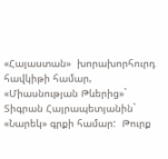«Հայաստան»  խորախորհուրդ հավկիթի համար, «Միասնության Թևերից»`  Տիգրան Հայրապետյանին` «Նարեկ» գրքի համար:  Թուրք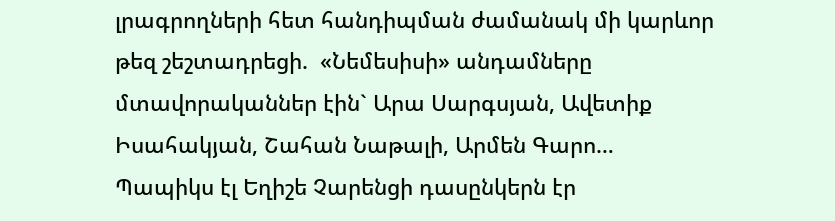լրագրողների հետ հանդիպման ժամանակ մի կարևոր թեզ շեշտադրեցի.  «Նեմեսիսի» անդամները  մտավորականներ էին` Արա Սարգսյան, Ավետիք Իսահակյան, Շահան Նաթալի, Արմեն Գարո…  Պապիկս էլ Եղիշե Չարենցի դասընկերն էր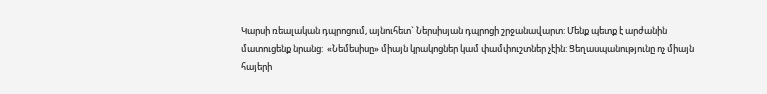Կարսի ռեալական դպրոցում, այնուհետ` Ներսիսյան դպրոցի շրջանավարտ: Մենք պետք է արժանին մատուցենք նրանց:  «Նեմեսիսը» միայն կրակոցներ կամ փամփուշտներ չէին: Ցեղասպանությունը ոչ միայն հայերի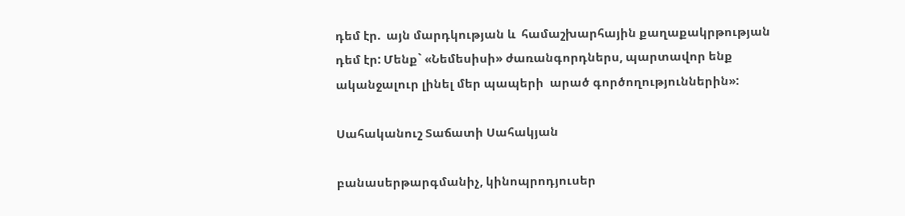դեմ էր.  այն մարդկության և  համաշխարհային քաղաքակրթության դեմ էր: Մենք` «Նեմեսիսի» ժառանգորդներս, պարտավոր ենք ականջալուր լինել մեր պապերի  արած գործողություններին»:

Սահականուշ Տաճատի Սահակյան

բանասերթարգմանիչ, կինոպրոդյուսեր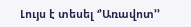Լույս է տեսել ‘’Առավոտ’’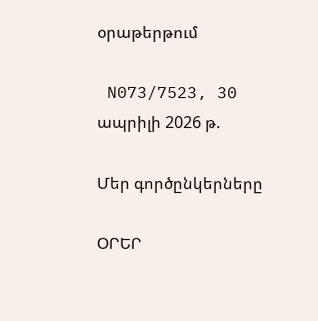օրաթերթում

 N073/7523, 30 ապրիլի 2026 թ.

Մեր գործընկերները

ՕՐԵՐ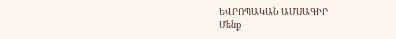ԵՎՐՈՊԱԿԱՆ ԱՄՍԱԳԻՐ
Մենք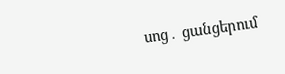սոց․ ցանցերում